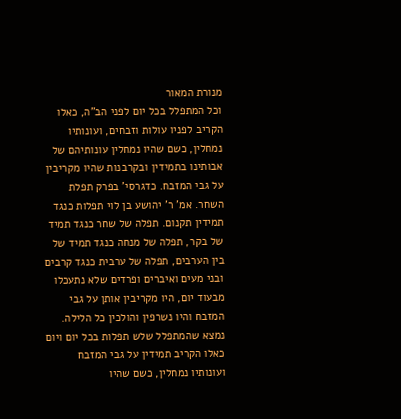מנורת המאור
וכל המתפלל בכל יום לפני הב"ה, כאלו הקריב לפניו עולות וזבחים, ועונותיו נמחלין, כשם שהיו נמחלין עונותיהם של אבותינו בתמידין ובקרבנות שהיו מקריבין על גבי המזבח. כדגרסי' בפרק תפלת השחר. אמ' ר' יהושע בן לוי תפלות כנגד תמידין תקנום. תפלה של שחר כנגד תמיד של בקר, תפלה של מנחה כנגד תמיד של בין הערבים, תפלה של ערבית כנגד קרבים ובני מעים ואיברים ופרדים שלא נתעכלו מבעוד יום, היו מקריבין אותן על גבי המזבח והיו נשרפין והולכין כל הלילה. נמצא שהמתפלל שלש תפלות בכל יום ויום כאלו הקריב תמידין על גבי המזבח ועונותיו נמחלין, כשם שהיו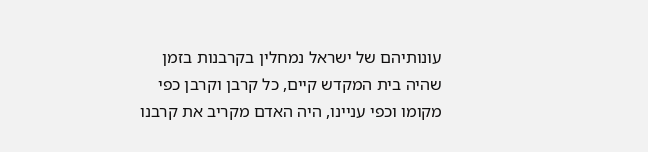עונותיהם של ישראל נמחלין בקרבנות בזמן שהיה בית המקדש קיים, כל קרבן וקרבן כפי מקומו וכפי עניינו, היה האדם מקריב את קרבנו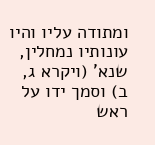ומתודה עליו והיו עונותיו נמחלין, שנא' (ויקרא ג, ב) וסמך ידו על ראש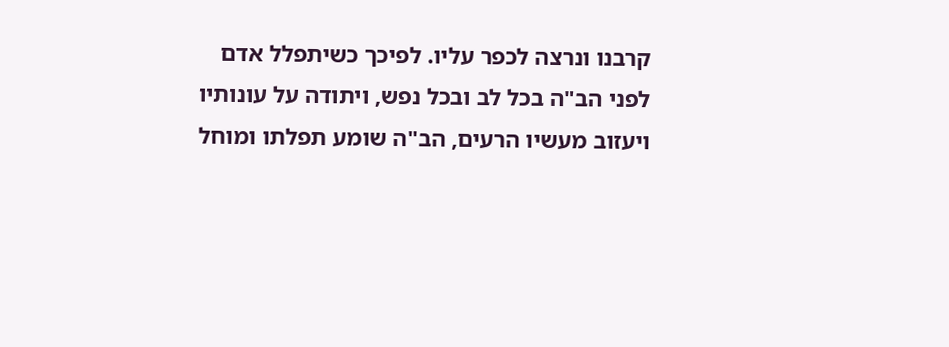קרבנו ונרצה לכפר עליו. לפיכך כשיתפלל אדם לפני הב"ה בכל לב ובכל נפש, ויתודה על עונותיו ויעזוב מעשיו הרעים, הב"ה שומע תפלתו ומוחל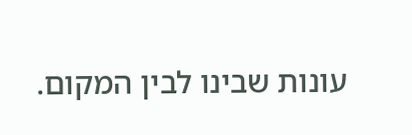עונות שבינו לבין המקום.